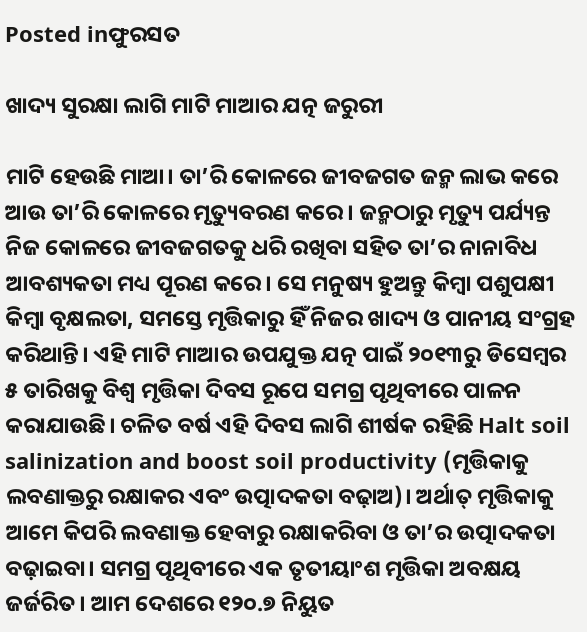Posted inଫୁରସତ

ଖାଦ୍ୟ ସୁରକ୍ଷା ଲାଗି ମାଟି ମାଆର ଯତ୍ନ ଜରୁରୀ

ମାଟି ହେଉଛି ମାଆ। ତା’ରି କୋଳରେ ଜୀବଜଗତ ଜନ୍ମ ଲାଭ କରେ ଆଉ ତା’ରି କୋଳରେ ମୃତ୍ୟୁବରଣ କରେ। ଜନ୍ମଠାରୁ ମୃତ୍ୟୁ ପର୍ଯ୍ୟନ୍ତ ନିଜ କୋଳରେ ଜୀବଜଗତକୁ ଧରି ରଖିବା ସହିତ ତା’ର ନାନାବିଧ ଆବଶ୍ୟକତା ମଧ୍ୟ ପୂରଣ କରେ। ସେ ମନୁଷ୍ୟ ହୁଅନ୍ତୁ କିମ୍ବା ପଶୁପକ୍ଷୀ କିମ୍ବା ବୃକ୍ଷଲତା, ସମସ୍ତେ ମୃତ୍ତିକାରୁ ହିଁ ନିଜର ଖାଦ୍ୟ ଓ ପାନୀୟ ସଂଗ୍ରହ କରିଥାନ୍ତି। ଏହି ମାଟି ମାଆର ଉପଯୁକ୍ତ ଯତ୍ନ ପାଇଁ ୨୦୧୩ରୁ ଡିସେମ୍ବର ୫ ତାରିଖକୁ ବିଶ୍ୱ ମୃତ୍ତିକା ଦିବସ ରୂପେ ସମଗ୍ର ପୃଥିବୀରେ ପାଳନ କରାଯାଉଛି। ଚଳିତ ବର୍ଷ ଏହି ଦିବସ ଲାଗି ଶୀର୍ଷକ ରହିଛି Halt soil salinization and boost soil productivity (ମୃତ୍ତିକାକୁ ଲବଣାକ୍ତରୁ ରକ୍ଷାକର ଏବଂ ଉତ୍ପାଦକତା ବଢ଼ାଅ)। ଅର୍ଥାତ୍‌ ମୃତ୍ତିକାକୁ ଆମେ କିପରି ଲବଣାକ୍ତ ହେବାରୁ ରକ୍ଷାକରିବା ଓ ତା’ର ଉତ୍ପାଦକତା ବଢ଼ାଇବା। ସମଗ୍ର ପୃଥିବୀରେ ଏକ ତୃତୀୟାଂଶ ମୃତ୍ତିକା ଅବକ୍ଷୟ ଜର୍ଜରିତ। ଆମ ଦେଶରେ ୧୨୦.୭ ନିୟୁତ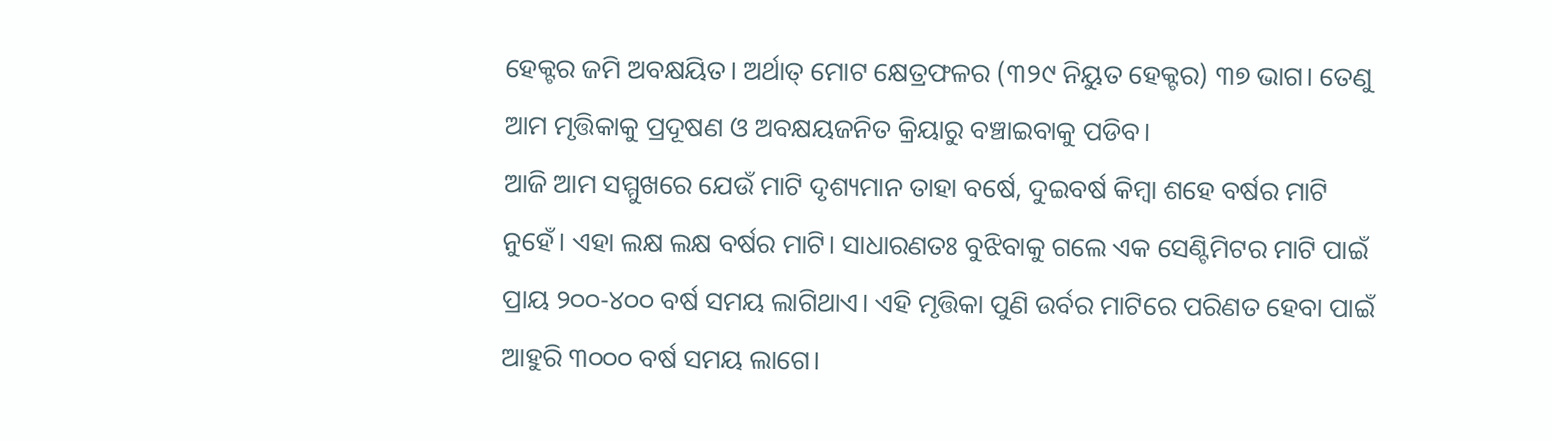ହେକ୍ଟର ଜମି ଅବକ୍ଷୟିତ। ଅର୍ଥାତ୍‌ ମୋଟ କ୍ଷେତ୍ରଫଳର (୩୨୯ ନିୟୁତ ହେକ୍ଟର) ୩୭ ଭାଗ। ତେଣୁ ଆମ ମୃତ୍ତିକାକୁ ପ୍ରଦୂଷଣ ଓ ଅବକ୍ଷୟଜନିତ କ୍ରିୟାରୁ ବଞ୍ଚାଇବାକୁ ପଡିବ।
ଆଜି ଆମ ସମ୍ମୁଖରେ ଯେଉଁ ମାଟି ଦୃଶ୍ୟମାନ ତାହା ବର୍ଷେ, ଦୁଇବର୍ଷ କିମ୍ବା ଶହେ ବର୍ଷର ମାଟି ନୁହେଁ। ଏହା ଲକ୍ଷ ଲକ୍ଷ ବର୍ଷର ମାଟି। ସାଧାରଣତଃ ବୁଝିବାକୁ ଗଲେ ଏକ ସେଣ୍ଟିମିଟର ମାଟି ପାଇଁ ପ୍ରାୟ ୨୦୦-୪୦୦ ବର୍ଷ ସମୟ ଲାଗିଥାଏ। ଏହି ମୃତ୍ତିକା ପୁଣି ଉର୍ବର ମାଟିରେ ପରିଣତ ହେବା ପାଇଁ ଆହୁରି ୩୦୦୦ ବର୍ଷ ସମୟ ଲାଗେ।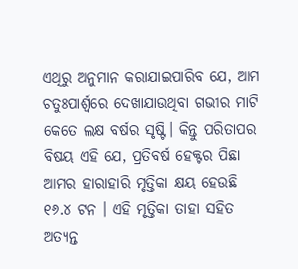ଏଥିରୁ ଅନୁମାନ କରାଯାଇପାରିବ ଯେ, ଆମ ଚତୁଃପାର୍ଶ୍ୱରେ ଦେଖାଯାଉଥିବା ଗଭୀର ମାଟି କେତେ ଲକ୍ଷ ବର୍ଷର ସୃଷ୍ଟି। କିନ୍ତୁ ପରିତାପର ବିଷୟ ଏହି ଯେ, ପ୍ରତିବର୍ଷ ହେକ୍ଟର ପିଛା ଆମର ହାରାହାରି ମୃତ୍ତିକା କ୍ଷୟ ହେଉଛି ୧୬.୪ ଟନ । ଏହି ମୃତ୍ତିକା ତାହା ସହିତ ଅତ୍ୟନ୍ତ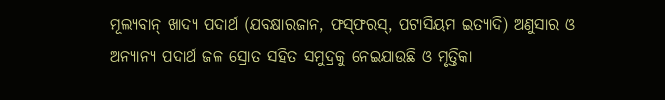ମୂଲ୍ୟବାନ୍‌ ଖାଦ୍ୟ ପଦାର୍ଥ (ଯବକ୍ଷାରଜାନ, ଫସ୍‌ଫରସ୍‌, ପଟାସିୟମ ଇତ୍ୟାଦି) ଅଣୁସାର ଓ ଅନ୍ୟାନ୍ୟ ପଦାର୍ଥ ଜଳ ସ୍ରୋତ ସହିତ ସମୁଦ୍ରକୁ ନେଇଯାଉଛି ଓ ମୃତ୍ତିକା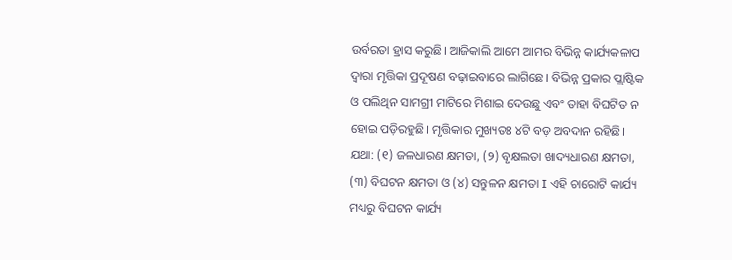ଉର୍ବରତା ହ୍ରାସ କରୁଛି। ଆଜିକାଲି ଆମେ ଆମର ବିଭିନ୍ନ କାର୍ଯ୍ୟକଳାପ ଦ୍ୱାରା ମୃତ୍ତିକା ପ୍ରଦୂଷଣ ବଢ଼ାଇବାରେ ଲାଗିଛେ। ବିଭିନ୍ନ ପ୍ରକାର ପ୍ଲାଷ୍ଟିକ ଓ ପଲିଥିନ ସାମଗ୍ରୀ ମାଟିରେ ମିଶାଇ ଦେଉଛୁ ଏବଂ ତାହା ବିଘଟିତ ନ ହୋଇ ପଡ଼ିରହୁଛି। ମୃତ୍ତିକାର ମୁଖ୍ୟତଃ ୪ଟି ବଡ଼ ଅବଦାନ ରହିଛି। ଯଥା: (୧) ଜଳଧାରଣ କ୍ଷମତା, (୨) ବୃକ୍ଷଲତା ଖାଦ୍ୟଧାରଣ କ୍ଷମତା, (୩) ବିଘଟନ କ୍ଷମତା ଓ (୪) ସନ୍ତୁଳନ କ୍ଷମତା I ଏହି ଚାରୋଟି କାର୍ଯ୍ୟ ମଧ୍ୟରୁ ବିଘଟନ କାର୍ଯ୍ୟ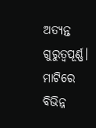ଅତ୍ୟନ୍ତ ଗୁରୁତ୍ୱପୂର୍ଣ୍ଣ। ମାଟିରେ ବିଭିନ୍ନ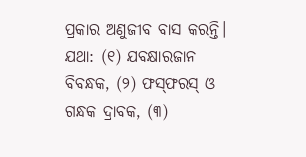ପ୍ରକାର ଅଣୁଜୀବ ବାସ କରନ୍ତି। ଯଥା: (୧) ଯବକ୍ଷାରଜାନ ବିବନ୍ଧକ, (୨) ଫସ୍‌ଫରସ୍‌ ଓ ଗନ୍ଧକ ଦ୍ରାବକ, (୩)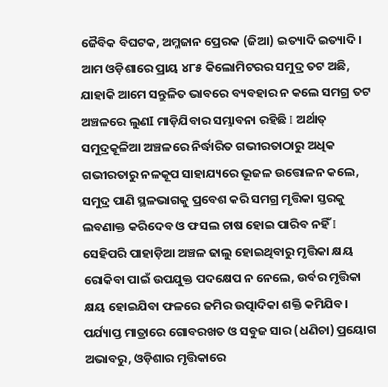ଜୈବିକ ବିଘଟକ, ଅମ୍ଳଜାନ ପ୍ରେରକ (ଜିଆ) ଇତ୍ୟାଦି ଇତ୍ୟାଦି। ଆମ ଓଡ଼ିଶାରେ ପ୍ରାୟ ୪୮୫ କିଲୋମିଟରର ସମୁଦ୍ର ତଟ ଅଛି, ଯାହାକି ଆମେ ସନ୍ତୁଳିତ ଭାବରେ ବ୍ୟବହାର ନ କଲେ ସମଗ୍ର ତଟ ଅଞ୍ଚଳରେ ଲୁଣI ମାଡ଼ିଯିବାର ସମ୍ଭାବନା ରହିଛି I ଅର୍ଥାତ୍‌ ସମୁଦ୍ରକୂଳିଆ ଅଞ୍ଚଳରେ ନିର୍ଦ୍ଧାରିତ ଗଭୀରତାଠାରୁ ଅଧିକ ଗଭୀରତାରୁ ନଳକୂପ ସାହାଯ୍ୟରେ ଭୂଜଳ ଉତ୍ତୋଳନ କଲେ, ସମୁଦ୍ର ପାଣି ସ୍ଥଳଭାଗକୁ ପ୍ରବେଶ କରି ସମଗ୍ର ମୃତ୍ତିକା ସ୍ତରକୁ ଲବଣାକ୍ତ କରିଦେବ ଓ ଫସଲ ଚାଷ ହୋଇ ପାରିବ ନହିଁ I ସେହିପରି ପାହାଡ଼ିଆ ଅଞ୍ଚଳ ଢାଲୁ ହୋଇଥିବାରୁ ମୃତ୍ତିକା କ୍ଷୟ ରୋକିବା ପାଇଁ ଉପଯୁକ୍ତ ପଦକ୍ଷେପ ନ ନେଲେ, ଉର୍ବର ମୃତ୍ତିକା କ୍ଷୟ ହୋଇଯିବା ଫଳରେ ଜମିର ଉତ୍ପାଦିକା ଶକ୍ତି କମିଯିବ।
ପର୍ଯ୍ୟାପ୍ତ ମାତ୍ରାରେ ଗୋବରଖତ ଓ ସବୁଜ ସାର (ଧଣିଚା) ପ୍ରୟୋଗ ଅଭାବରୁ, ଓଡ଼ିଶାର ମୃତ୍ତିକାରେ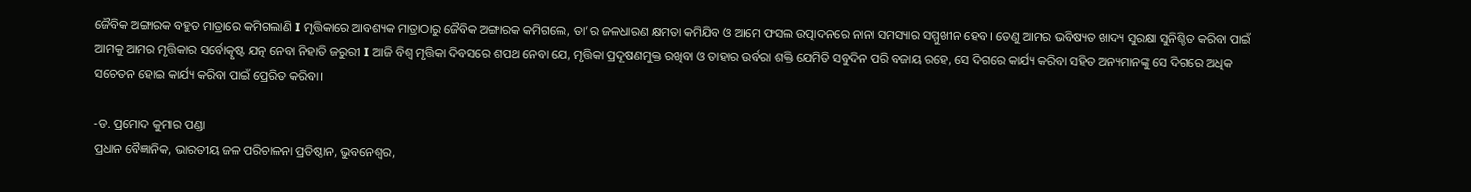ଜୈବିକ ଅଙ୍ଗାରକ ବହୁତ ମାତ୍ରାରେ କମିଗଲାଣି I ମୃତ୍ତିକାରେ ଆବଶ୍ୟକ ମାତ୍ରାଠାରୁ ଜୈବିକ ଅଙ୍ଗାରକ କମିଗଲେ, ତା’ର ଜଳଧାରଣ କ୍ଷମତା କମିଯିବ ଓ ଆମେ ଫସଲ ଉତ୍ପାଦନରେ ନାନା ସମସ୍ୟାର ସମ୍ମୁଖୀନ ହେବ। ତେଣୁ ଆମର ଭବିଷ୍ୟତ ଖାଦ୍ୟ ସୁରକ୍ଷା ସୁନିଶ୍ଚିତ କରିବା ପାଇଁ ଆମକୁ ଆମର ମୃତ୍ତିକାର ସର୍ବୋତ୍କୃଷ୍ଟ ଯତ୍ନ ନେବା ନିହାତି ଜରୁରୀ I ଆଜି ବିଶ୍ୱ ମୃତ୍ତିକା ଦିବସରେ ଶପଥ ନେବା ଯେ, ମୃତ୍ତିକା ପ୍ରଦୂଷଣମୁକ୍ତ ରଖିବା ଓ ତାହାର ଉର୍ବରା ଶକ୍ତି ଯେମିତି ସବୁଦିନ ପରି ବଜାୟ ରହେ, ସେ ଦିଗରେ କାର୍ଯ୍ୟ କରିବା ସହିତ ଅନ୍ୟମାନଙ୍କୁ ସେ ଦିଗରେ ଅଧିକ ସଚେତନ ହୋଇ କାର୍ଯ୍ୟ କରିବା ପାଇଁ ପ୍ରେରିତ କରିବା।

-ଡ. ପ୍ରମୋଦ କୁମାର ପଣ୍ଡା
ପ୍ରଧାନ ବୈଜ୍ଞାନିକ, ଭାରତୀୟ ଜଳ ପରିଚାଳନା ପ୍ରତିଷ୍ଠାନ, ଭୁବନେଶ୍ୱର,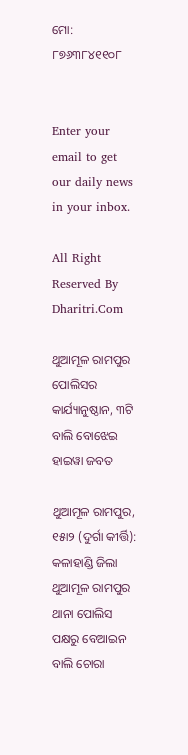ମୋ: ୮୭୬୩୮୪୧୧୦୮


Enter your email to get our daily news in your inbox.

All Right Reserved By Dharitri.Com

ଥୁଆମୂଳ ରାମପୁର ପୋଲିସର କାର୍ଯ୍ୟାନୁଷ୍ଠାନ, ୩ଟି ବାଲି ବୋଝେଇ ହାଇୱା ଜବତ

ଥୁଆମୂଳ ରାମପୁର, ୧୫ା୨ (ଦୁର୍ଗା କୀର୍ତ୍ତି): କଳାହାଣ୍ଡି ଜିଲା ଥୁଆମୂଳ ରାମପୁର ଥାନା ପୋଲିସ ପକ୍ଷରୁ ବେଆଇନ ବାଲି ଚୋରା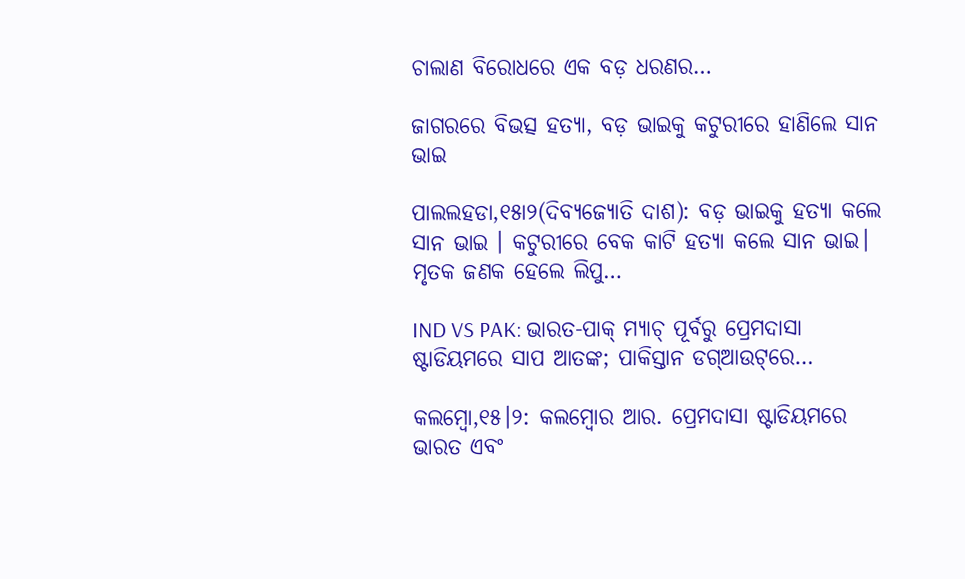ଚାଲାଣ ବିରୋଧରେ ଏକ ବଡ଼ ଧରଣର…

ଜାଗରରେ ବିଭତ୍ସ ହତ୍ୟା, ବଡ଼ ଭାଇକୁ କଟୁରୀରେ ହାଣିଲେ ସାନ ଭାଇ

ପାଲଲହଡା,୧୫ା୨(ଦିବ୍ୟଜ୍ୟୋତି ଦାଶ): ବଡ଼ ଭାଇକୁ ହତ୍ୟା କଲେ ସାନ ଭାଇ । କଟୁରୀରେ ବେକ କାଟି ହତ୍ୟା କଲେ ସାନ ଭାଇ। ମୃତକ ଜଣକ ହେଲେ ଲିପୁ…

IND VS PAK: ଭାରତ-ପାକ୍‌ ମ୍ୟାଚ୍‌ ପୂର୍ବରୁ ପ୍ରେମଦାସା ଷ୍ଟାଡିୟମରେ ସାପ ଆତଙ୍କ; ପାକିସ୍ତାନ ଡଗ୍‌ଆଉଟ୍‌ରେ…

କଲମ୍ବୋ,୧୫।୨: କଲମ୍ବୋର ଆର. ପ୍ରେମଦାସା ଷ୍ଟାଡିୟମରେ ଭାରତ ଏବଂ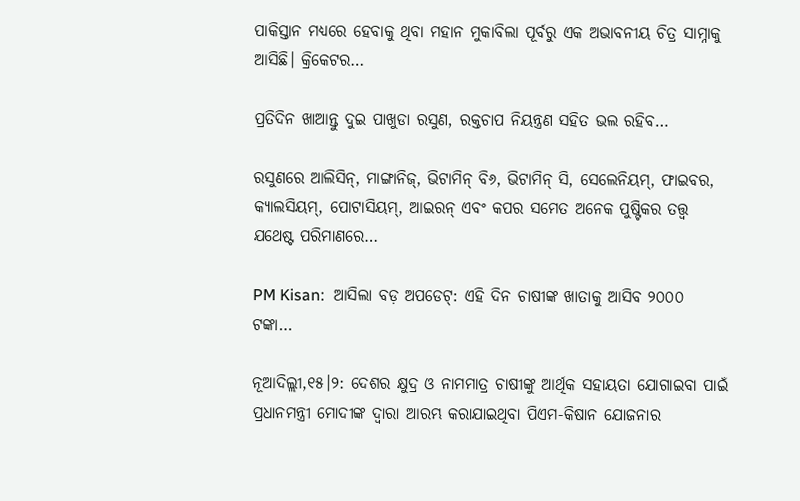ପାକିସ୍ତାନ ମଧ୍ୟରେ ହେବାକୁ ଥିବା ମହାନ ମୁକାବିଲା ପୂର୍ବରୁ ଏକ ଅଭାବନୀୟ ଚିତ୍ର ସାମ୍ନାକୁ ଆସିଛି। କ୍ରିକେଟର…

ପ୍ରତିଦିନ ଖାଆନ୍ତୁ ଦୁଇ ପାଖୁଡା ରସୁଣ, ରକ୍ତଚାପ ନିୟନ୍ତ୍ରଣ ସହିତ ଭଲ ରହିବ…

ରସୁଣରେ ଆଲିସିନ୍, ମାଙ୍ଗାନିଜ୍, ଭିଟାମିନ୍ ବି୬, ଭିଟାମିନ୍ ସି, ସେଲେନିୟମ୍, ଫାଇବର, କ୍ୟାଲସିୟମ୍, ପୋଟାସିୟମ୍, ଆଇରନ୍ ଏବଂ କପର ସମେତ ଅନେକ ପୁଷ୍ଟିକର ତତ୍ତ୍ୱ ଯଥେଷ୍ଟ ପରିମାଣରେ…

PM Kisan:  ଆସିଲା ବଡ଼ ଅପଡେଟ୍‌: ଏହି ଦିନ ଚାଷୀଙ୍କ ଖାତାକୁ ଆସିବ ୨୦୦୦ ଟଙ୍କା…

ନୂଆଦିଲ୍ଲୀ,୧୫।୨: ଦେଶର କ୍ଷୁଦ୍ର ଓ ନାମମାତ୍ର ଚାଷୀଙ୍କୁ ଆର୍ଥିକ ସହାୟତା ଯୋଗାଇବା ପାଇଁ ପ୍ରଧାନମନ୍ତ୍ରୀ ମୋଦୀଙ୍କ ଦ୍ୱାରା ଆରମ୍ଭ କରାଯାଇଥିବା ପିଏମ-କିଷାନ ଯୋଜନାର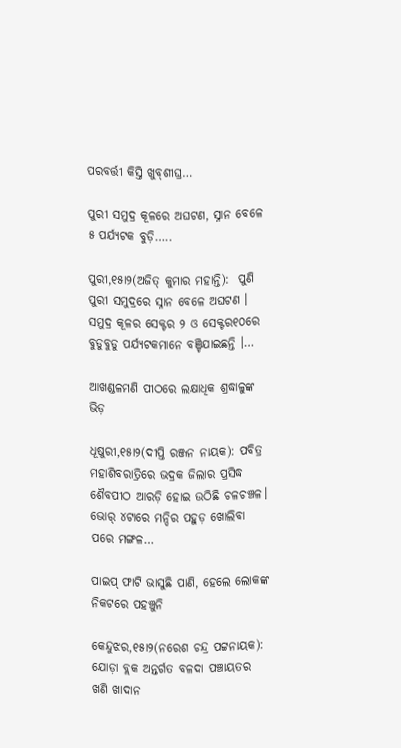ପରବର୍ତ୍ତୀ କିସ୍ତି ଖୁବ୍‌ଶୀଘ୍ର…

ପୁରୀ ସମୁଦ୍ର କୂଳରେ ଅଘଟଣ, ସ୍ନାନ ବେଳେ ୫ ପର୍ଯ୍ୟଟକ ବୁଡ଼ି…..

ପୁରୀ,୧୫ା୨(ଅଜିତ୍ କୁମାର ମହାନ୍ତି):  ପୁଣି ପୁରୀ ସମୁଦ୍ରରେ ସ୍ନାନ ବେଳେ ଅଘଟଣ । ସମୁଦ୍ର କୂଳର ସେକ୍ଟର ୨ ଓ ସେକ୍ଟର୧୦ରେ ବୁଡୁବୁଡୁ ପର୍ଯ୍ୟଟକମାନେ ବଞ୍ଚିଯାଇଛନ୍ତି ।…

ଆଖଣ୍ଡଳମଣି ପୀଠରେ ଲକ୍ଷାଧିକ ଶ୍ରଦ୍ଧାଳୁଙ୍କ ଭିଡ଼

ଧୂଷୁରୀ,୧୫ା୨(ଦୀପ୍ତି ରଞ୍ଜନ ନାୟକ): ପବିତ୍ର ମହାଶିବରାତ୍ରିରେ ଭଦ୍ରକ ଜିଲାର ପ୍ରସିଦ୍ଧ ଶୈବପୀଠ ଆରଡ଼ି ହୋଇ ଉଠିଛି ଚଳଚଞ୍ଚଳ। ଭୋର୍‌ ୪ଟାରେ ମନ୍ଦିର ପହୁଡ଼ ଖୋଲିବା ପରେ ମଙ୍ଗଳ…

ପାଇପ୍‌ ଫାଟି ଭାସୁଛି ପାଣି, ହେଲେ ଲୋକଙ୍କ ନିକଟରେ ପହଞ୍ଚୁନି

କେନ୍ଦୁଝର,୧୫ା୨(ନରେଶ ଚନ୍ଦ୍ର ପଟ୍ଟନାୟକ): ଯୋଡ଼ା ବ୍ଲକ ଅନ୍ତର୍ଗତ ବଳଦା ପଞ୍ଚାୟତର ଖଣି ଖାଦାନ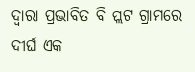ଦ୍ୱାରା ପ୍ରଭାବିତ ବି ପ୍ଲଟ ଗ୍ରାମରେ ଦୀର୍ଘ ଏକ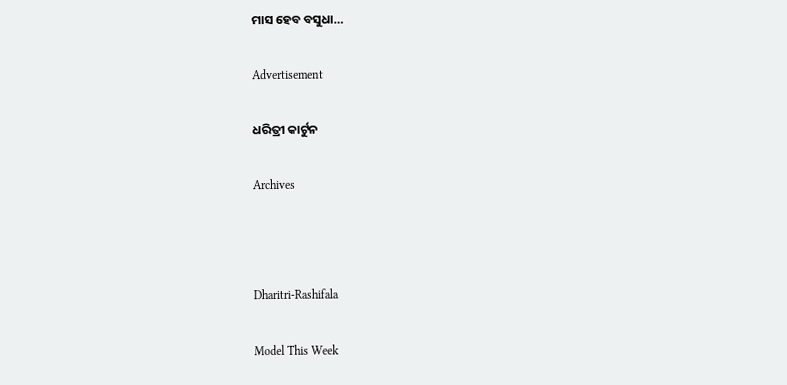ମାସ ହେବ ବସୁଧା…

Advertisement

ଧରିତ୍ରୀ କାର୍ଟୁନ

Archives



Dharitri-Rashifala

Model This Week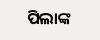ପିଲାଙ୍କ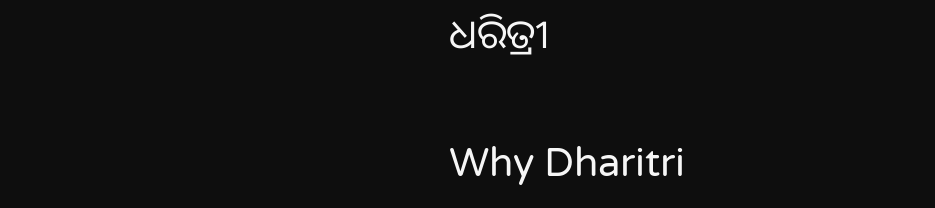ଧରିତ୍ରୀ

Why Dharitri